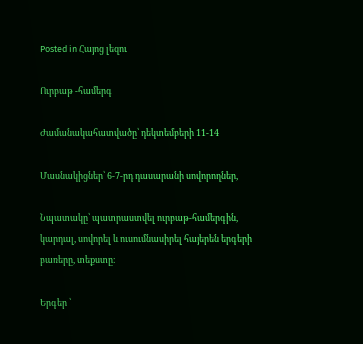Posted in Հայոց լեզու

Ուրբաթ -համերգ

Ժամանակահատվածը՝ դեկտեմբերի 11-14

Մասնակիցներ՝ 6-7-րդ դասարանի սովորողներ,

Նպատակը՝ պատրաստվել ուրբաթ-համերգին, կարդալ, սովորել և ուսումնասիրել հայերեն երգերի բառերը, տեքստը։

Երգեր ՝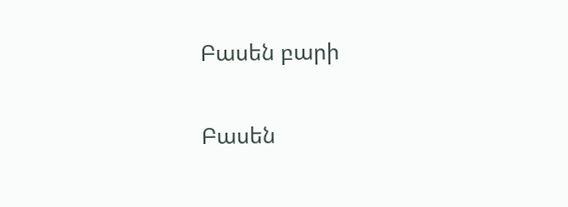Բասեն բարի

Բասեն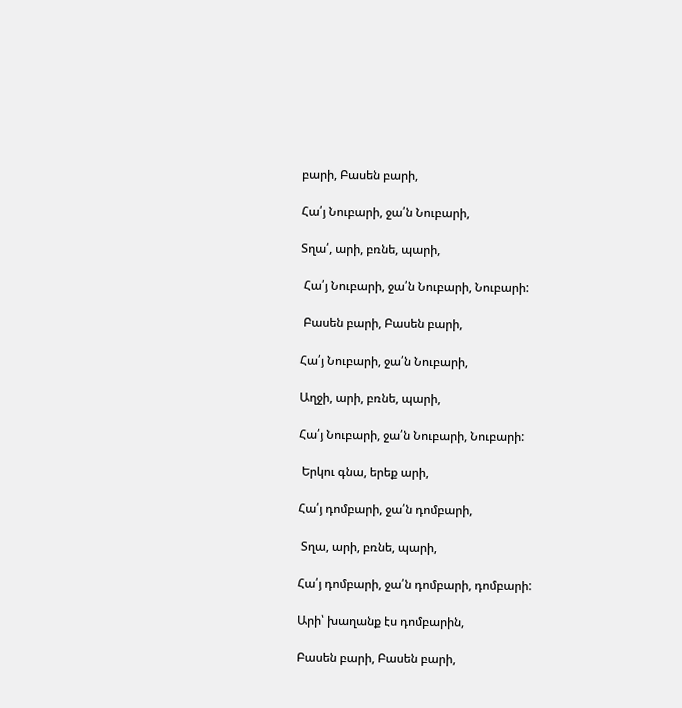բարի, Բասեն բարի,

Հա՛յ Նուբարի, ջա՛ն Նուբարի,

Տղա՛, արի, բռնե, պարի,

 Հա՛յ Նուբարի, ջա՛ն Նուբարի, Նուբարի:

 Բասեն բարի, Բասեն բարի,

Հա՛յ Նուբարի, ջա՛ն Նուբարի,

Աղջի, արի, բռնե, պարի,

Հա՛յ Նուբարի, ջա՛ն Նուբարի, Նուբարի:

 Երկու գնա, երեք արի,

Հա՛յ դոմբարի, ջա՛ն դոմբարի,

 Տղա, արի, բռնե, պարի,

Հա՛յ դոմբարի, ջա՛ն դոմբարի, դոմբարի:

Արի՝ խաղանք էս դոմբարին,

Բասեն բարի, Բասեն բարի,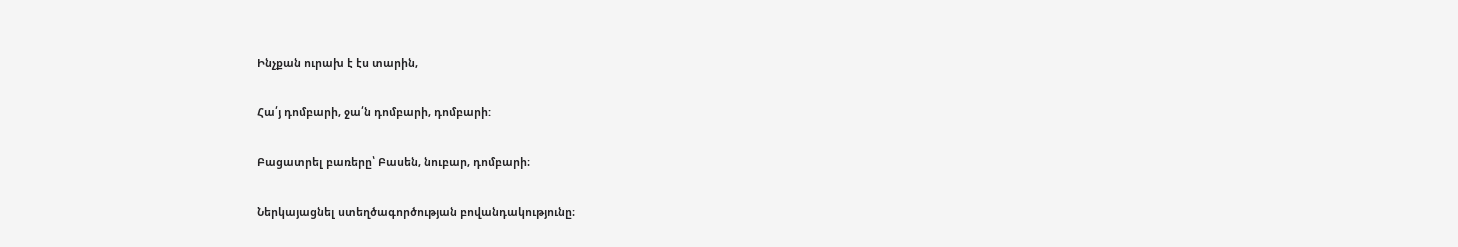Ինչքան ուրախ է էս տարին,

Հա՛յ դոմբարի, ջա՛ն դոմբարի, դոմբարի:

Բացատրել բառերը՝ Բասեն, նուբար, դոմբարի։

Ներկայացնել ստեղծագործության բովանդակությունը։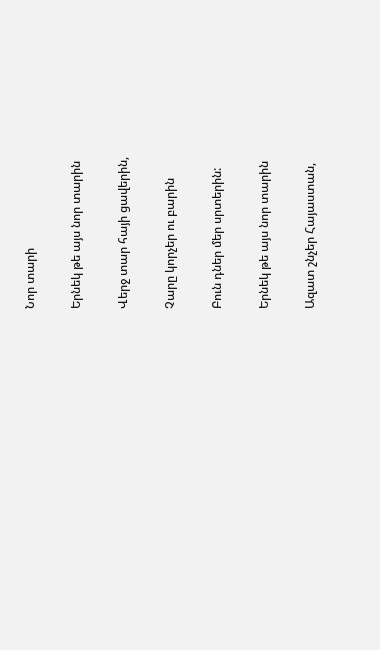Նոր տարի

Երնեկ թե այս նոր տարին

Վերջ տար հայի ցավերին,

Չարը կորչեր ու բարին

Բուն դներ մեր սրտերին:

Երնեկ թե այս նոր տարին

Ազատ շնչեր Հայաստան,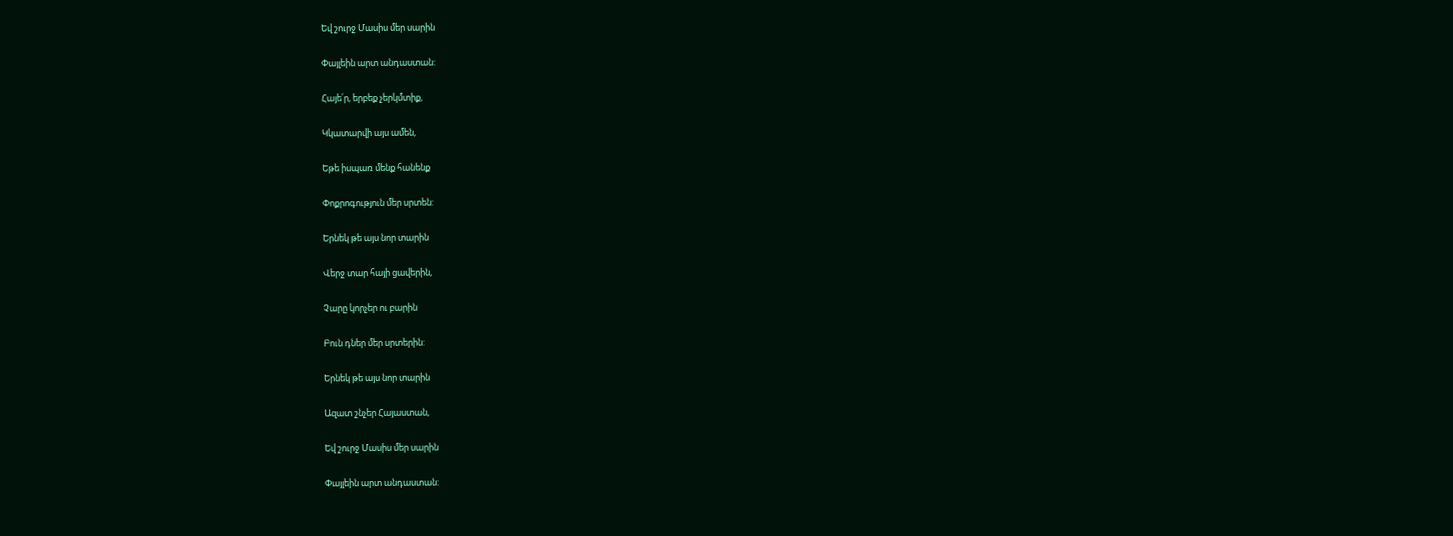Եվ շուրջ Մասիս մեր սարին

Փայլեին արտ անդաստան:

Հայե՛ր, երբեք չերկմտիք,

Կկատարվի այս ամեն,

Եթե իսպառ մենք հանենք

Փոքրոգություն մեր սրտեն:

Երնեկ թե այս նոր տարին

Վերջ տար հայի ցավերին,

Չարը կորչեր ու բարին

Բուն դներ մեր սրտերին:

Երնեկ թե այս նոր տարին

Ազատ շնչեր Հայաստան,

Եվ շուրջ Մասիս մեր սարին

Փայլեին արտ անդաստան: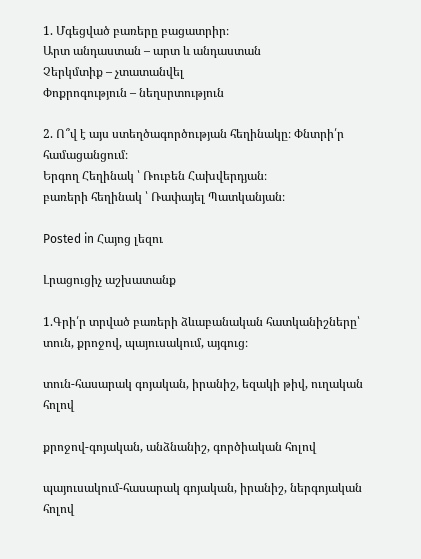1. Մգեցված բառերը բացատրիր։
Արտ անդաստան – արտ և անդաստան
Չերկմտիք – չտատանվել
Փոքրոգություն – նեղսրտություն

2. Ո՞վ է այս ստեղծագործության հեղինակը։ Փնտրի՛ր համացանցում։
Երգող Հեղինակ ՝ Ռուբեն Հախվերդյան։
բառերի հեղինակ ՝ Ռափայել Պատկանյան։

Posted in Հայոց լեզու

Լրացուցիչ աշխատանք

1.Գրի՛ր տրված բառերի ձևաբանական հատկանիշները՝ տուն, քրոջով, պայուսակում, այգուց։

տուն-հասարակ գոյական, իրանիշ, եզակի թիվ, ուղական հոլով

քրոջով-գոյական, անձնանիշ, գործիական հոլով

պայուսակում-հասարակ գոյական, իրանիշ, ներգոյական հոլով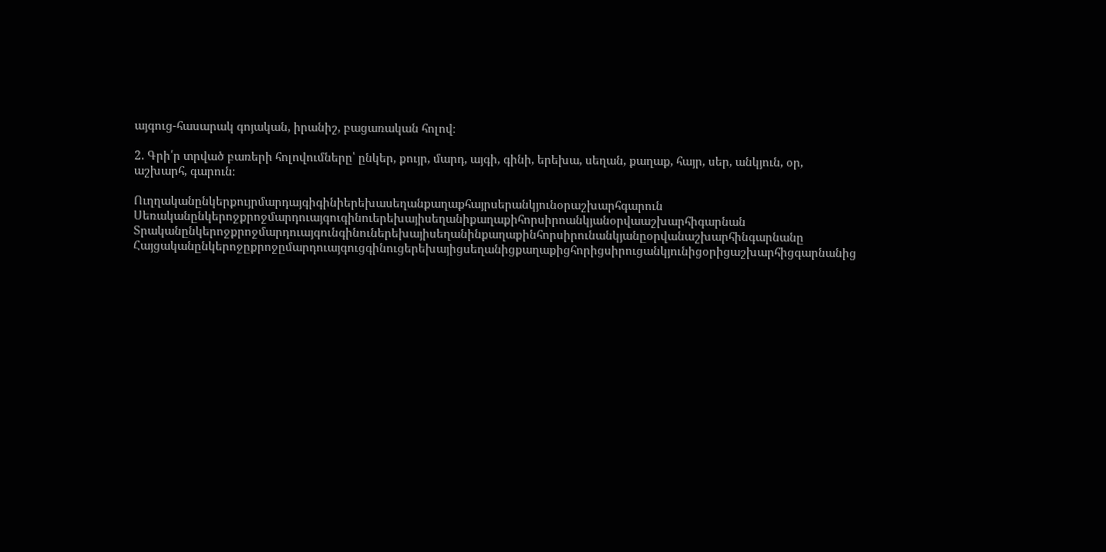այգուց-հասարակ գոյական, իրանիշ, բացառական հոլով։

2. Գրի՛ր տրված բառերի հոլովումները՝ ընկեր, քույր, մարդ, այգի, գինի, երեխա, սեղան, քաղաք, հայր, սեր, անկյուն, օր, աշխարհ, գարուն։

Ուղղականընկերքույրմարդայգիգինիերեխասեղանքաղաքհայրսերանկյունօրաշխարհգարուն
Սեռականընկերոջքրոջմարդուայգուգինուերեխայիսեղանիքաղաքիհորսիրոանկյանօրվաաշխարհիգարնան
Տրականընկերոջքրոջմարդուայգունգինուներեխայիսեղանինքաղաքինհորսիրունանկյանըօրվանաշխարհինգարնանը
Հայցականընկերոջըքրոջըմարդուայգուցգինուցերեխայիցսեղանիցքաղաքիցհորիցսիրուցանկյունիցօրիցաշխարհիցգարնանից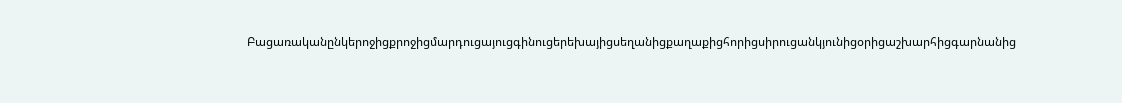Բացառականընկերոջիցքրոջիցմարդուցայուցգինուցերեխայիցսեղանիցքաղաքիցհորիցսիրուցանկյունիցօրիցաշխարհիցգարնանից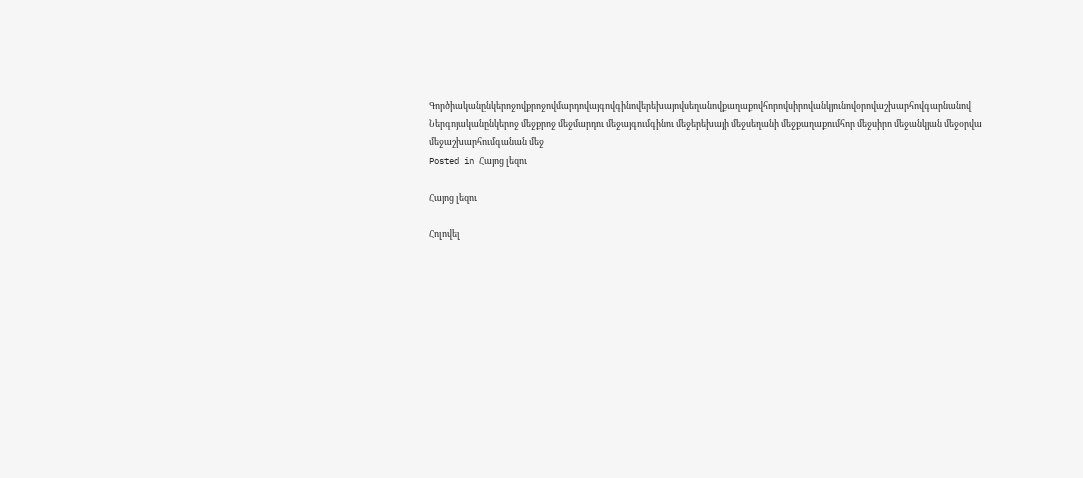Գործիականընկերոջովքրոջովմարդովայգովգինովերեխայովսեղանովքաղաքովհորովսիրովանկյունովօրովաշխարհովգարնանով
Ներգոյականընկերոջ մեջքրոջ մեջմարդու մեջայգումգինու մեջերեխայի մեջսեղանի մեջքաղաքումհոր մեջսիրո մեջանկյան մեջօրվա մեջաշխարհումգանան մեջ
Posted in Հայոց լեզու

Հայոց լեզու

Հոլովել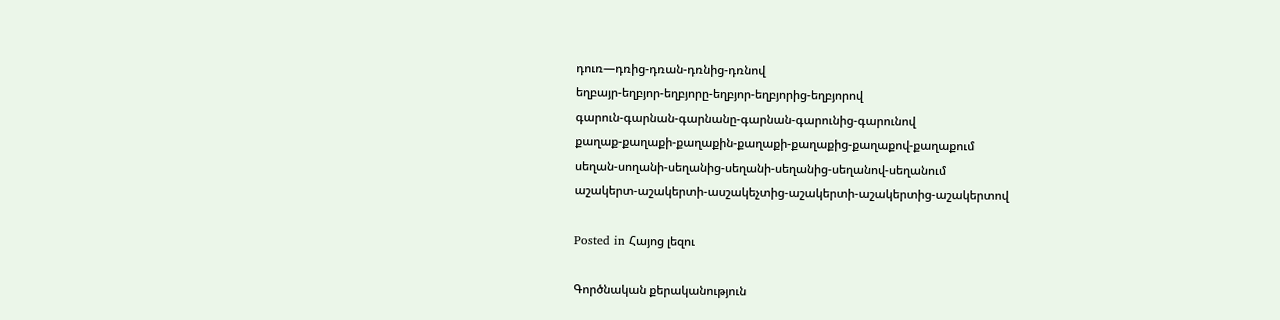դուռ—դռից-դռան-դռնից-դռնով
եղբայր-եղբյոր-եղբյորը-եղբյոր-եղբյորից-եղբյորով
գարուն-գարնան-գարնանը-գարնան-գարունից-գարունով
քաղաք-քաղաքի-քաղաքին-քաղաքի-քաղաքից-քաղաքով-քաղաքում
սեղան-սողանի-սեղանից-սեղանի-սեղանից-սեղանով-սեղանում
աշակերտ-աշակերտի-ասշակեչտից-աշակերտի-աշակերտից-աշակերտով

Posted in Հայոց լեզու

Գործնական քերականություն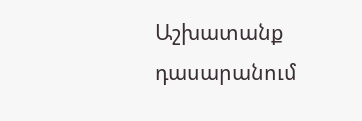Աշխատանք դասարանում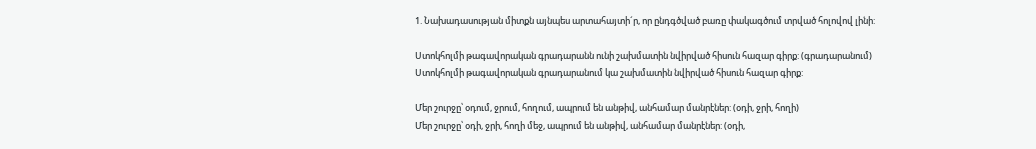1. Նախադասության միտքն այնպես արտահայտի´ր, որ ընդգծված բառը փակագծում տրված հոլովով լինի:

Ստոկհոլմի թագավորական գրադարանն ունի շախմատին նվիրված հիսուն հազար գիրք: (գրադարանում)
Ստոկհոլմի թագավորական գրադարանում կա շախմատին նվիրված հիսուն հազար գիրք:

Մեր շուրջը՝ օդում, ջրում, հողում, ապրում են անթիվ, անհամար մանրէներ: (օդի, ջրի, հողի)
Մեր շուրջը՝ օդի, ջրի, հողի մեջ, ապրում են անթիվ, անհամար մանրէներ: (օդի,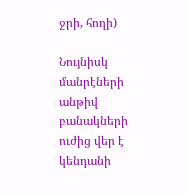ջրի, հողի)

Նույնիսկ մանրէների անթիվ բանակների ուժից վեր է կենդանի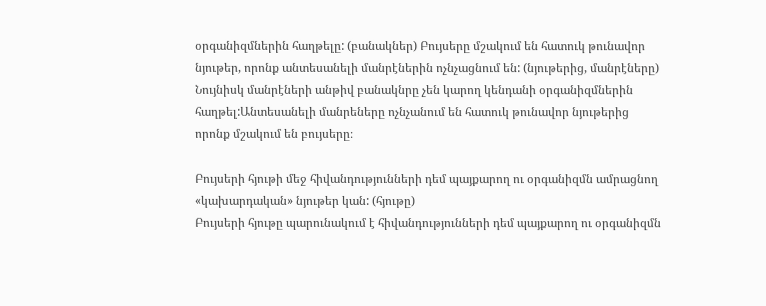օրգանիզմներին հաղթելը: (բանակներ) Բույսերը մշակում են հատուկ թունավոր նյութեր, որոնք անտեսանելի մանրէներին ոչնչացնում են: (նյութերից, մանրէները)
Նույնիսկ մանրէների անթիվ բանակնրը չեն կարող կենդանի օրգանիզմներին հաղթել:Անտեսանելի մանրեները ոչնչանում են հատուկ թունավոր նյութերից որոնք մշակում են բույսերը։

Բույսերի հյութի մեջ հիվանդությունների դեմ պայքարող ու օրգանիզմն ամրացնող «կախարդական» նյութեր կան: (հյութը)
Բույսերի հյութը պարունակում է հիվանդությունների դեմ պայքարող ու օրգանիզմն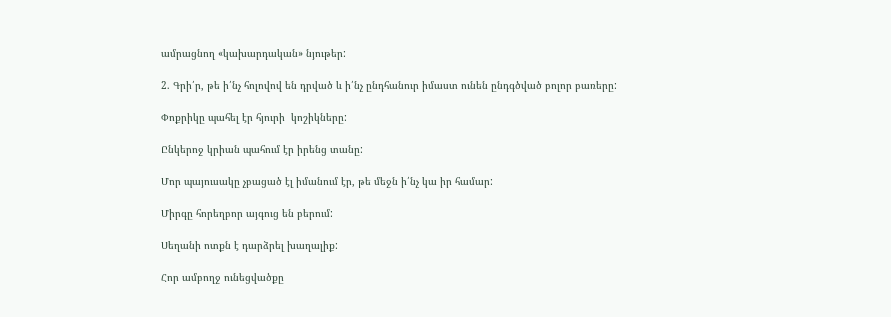ամրացնող «կախարդական» նյութեր:

2. Գրի՛ր, թե ի՛նչ հոլովով են դրված և ի՛նչ ընդհանուր իմաստ ունեն ընդգծված բոլոր բառերը:

Փոքրիկը պահել էր հյուրի  կոշիկները:

Ընկերոջ կրիան պահում էր իրենց տանը:

Մոր պայուսակը չբացած էլ իմանում էր, թե մեջն ի՛նչ կա իր համար:

Միրգը հորեղբոր այգուց են բերում:

Սեղանի ոտքն է դարձրել խաղալիք:

Հոր ամբողջ ունեցվածքը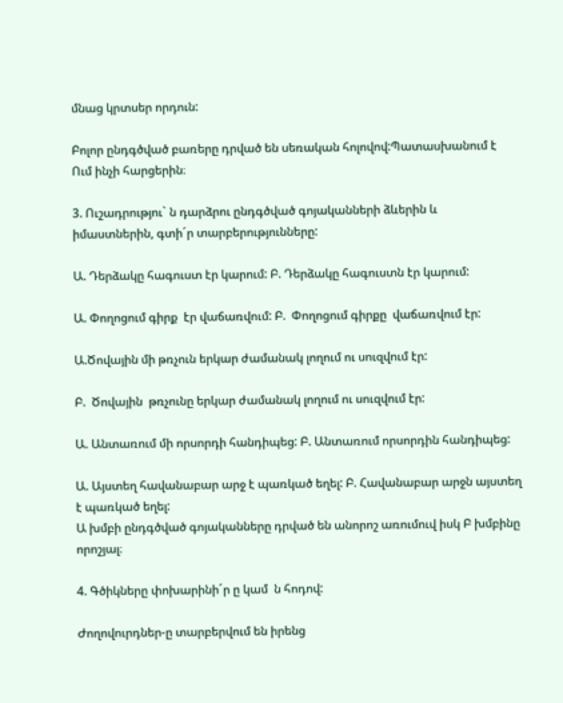մնաց կրտսեր որդուն:

Բոլոր ընդգծված բառերը դրված են սեռական հոլովով:Պատասխանում է  Ում ինչի հարցերին։

3. Ուշադրությու` ն դարձրու ընդգծված գոյականների ձևերին և իմաստներին, գտի´ր տարբերությունները:

Ա. Դերձակը հագուստ էր կարում: Բ. Դերձակը հագուստն էր կարում:

Ա. Փողոցում գիրք  էր վաճառվում: Բ.  Փողոցում գիրքը  վաճառվում էր:

Ա.Ծովային մի թռչուն երկար ժամանակ լողում ու սուզվում էր:

Բ.  Ծովային  թռչունը երկար ժամանակ լողում ու սուզվում էր:

Ա. Անտառում մի որսորդի հանդիպեց: Բ. Անտառում որսորդին հանդիպեց:

Ա. Այստեղ հավանաբար արջ է պառկած եղել: Բ. Հավանաբար արջն այստեղ է պառկած եղել:
Ա խմբի ընդգծված գոյականները դրված են անորոշ առումուվ իսկ Բ խմբինը որոշյալ։

4. Գծիկները փոխարինի´ր ը կամ  ն հոդով:

Ժողովուրդներ-ը տարբերվում են իրենց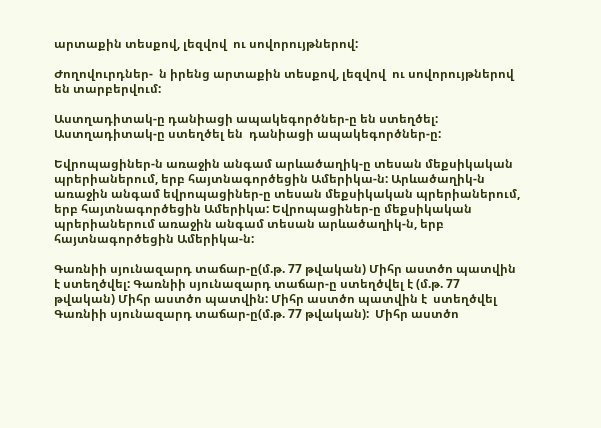արտաքին տեսքով, լեզվով  ու սովորույթներով:

Ժողովուրդներ-  ն իրենց արտաքին տեսքով, լեզվով  ու սովորույթներով են տարբերվում:

Աստղադիտակ-ը դանիացի ապակեգործներ-ը են ստեղծել: Աստղադիտակ-ը ստեղծել են  դանիացի ապակեգործներ-ը:

Եվրոպացիներ-ն առաջին անգամ արևածաղիկ-ը տեսան մեքսիկական պրերիաներում, երբ հայտնագործեցին Ամերիկա-ն: Արևածաղիկ-ն առաջին անգամ եվրոպացիներ-ը տեսան մեքսիկական պրերիաներում, երբ հայտնագործեցին Ամերիկա: Եվրոպացիներ-ը մեքսիկական պրերիաներում առաջին անգամ տեսան արևածաղիկ-ն, երբ հայտնագործեցին Ամերիկա-ն:

Գառնիի սյունազարդ տաճար-ը(մ.թ. 77 թվական) Միհր աստծո պատվին է ստեղծվել: Գառնիի սյունազարդ տաճար-ը ստեղծվել է (մ.թ. 77 թվական) Միհր աստծո պատվին: Միհր աստծո պատվին է  ստեղծվել Գառնիի սյունազարդ տաճար-ը(մ.թ. 77 թվական):  Միհր աստծո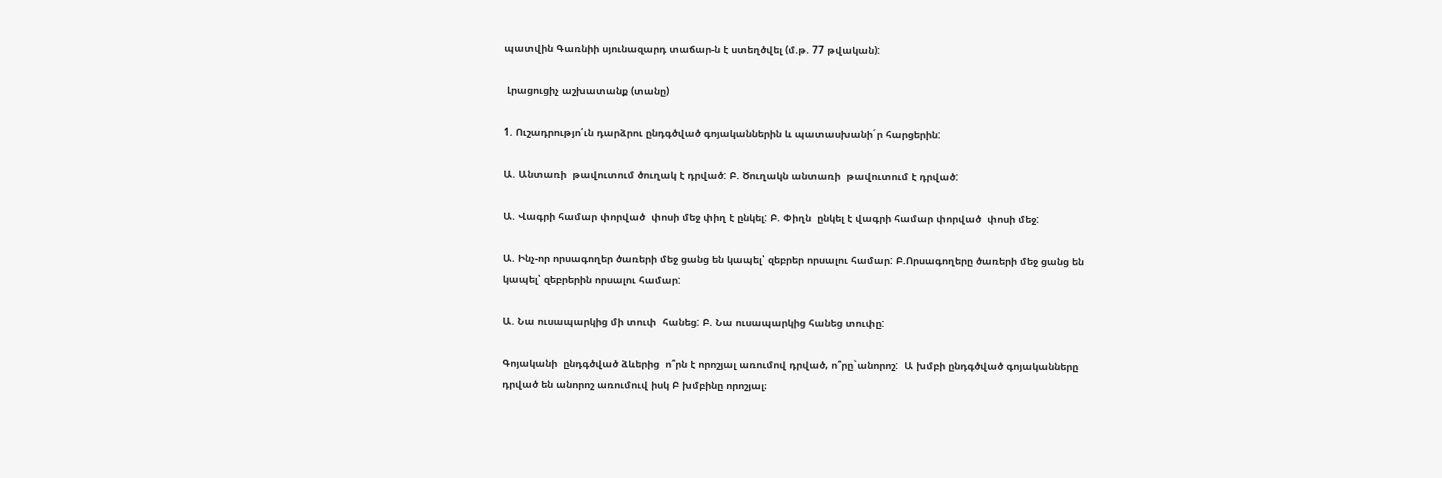պատվին Գառնիի սյունազարդ տաճար-ն է ստեղծվել (մ.թ. 77 թվական):

 Լրացուցիչ աշխատանք (տանը)

1. Ուշադրությո՛ւն դարձրու ընդգծված գոյականներին և պատասխանի´ր հարցերին:

Ա. Անտառի  թավուտում ծուղակ է դրված: Բ. Ծուղակն անտառի  թավուտում է դրված:

Ա. Վագրի համար փորված  փոսի մեջ փիղ է ընկել: Բ. Փիղն  ընկել է վագրի համար փորված  փոսի մեջ:

Ա. Ինչ-որ որսագողեր ծառերի մեջ ցանց են կապել՝ զեբրեր որսալու համար: Բ.Որսագողերը ծառերի մեջ ցանց են կապել՝ զեբրերին որսալու համար:

Ա. Նա ուսապարկից մի տուփ  հանեց: Բ. Նա ուսապարկից հանեց տուփը:

Գոյականի  ընդգծված ձևերից  ո՞րն է որոշյալ առումով դրված, ո՞րը`անորոշ:  Ա խմբի ընդգծված գոյականները դրված են անորոշ առումուվ իսկ Բ խմբինը որոշյալ։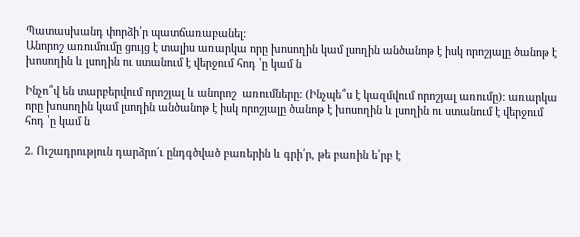Պատասխանդ փորձի՛ր պատճառաբանել:
Անորոշ առումումը ցույց է տալիս առարկա որը խոսողին կամ լսողին անծանոթ է իսկ որոշյալը ծանոթ է խոսողին և լսողին ու ստանում է վերջում հոդ ՝ը կամ ն

Ինչո՞վ են տարբերվում որոշյալ և անորոշ  առումները: (Ինչպե՞ս է կազմվում որոշյալ առումը): առարկա որը խոսողին կամ լսողին անծանոթ է իսկ որոշյալը ծանոթ է խոսողին և լսողին ու ստանում է վերջում հոդ ՝ը կամ ն

2. Ուշադրություն դարձրո´ւ ընդգծված բառերին և գրի՛ր, թե բառին ե՛րբ է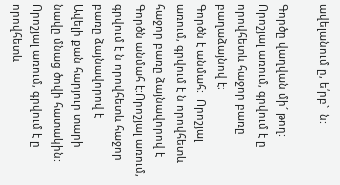ավելանում ը, ե՛րբ`  ն:

Գործը վաղվան մի´ թող: Որոշյալ առում, գրվում է ը որովհետև հաջոր բառը բաղաձայնով է։
Գործն է անմահ:  Որոշյալ առում, գրվում է ն որովհետև հաջոր բառը ձայնավորով է
Գործն անմահ է:Որոշյալ առում, գրվում է ն որովհետև հաջոր բառը ձայնավորով է
Ավելի քան հարյուր տարի նավը մնաց ծովի հատակին: Որոշյալ առում, գրվում է ը որովհետև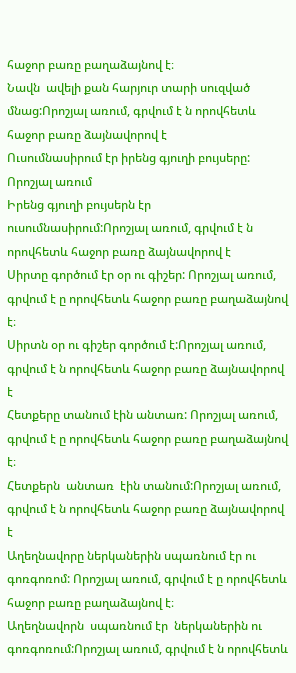հաջոր բառը բաղաձայնով է։
Նավն  ավելի քան հարյուր տարի սուզված մնաց:Որոշյալ առում, գրվում է ն որովհետև հաջոր բառը ձայնավորով է
Ուսումնասիրում էր իրենց գյուղի բույսերը: Որոշյալ առում
Իրենց գյուղի բույսերն էր ուսումնասիրում:Որոշյալ առում, գրվում է ն որովհետև հաջոր բառը ձայնավորով է
Սիրտը գործում էր օր ու գիշեր: Որոշյալ առում, գրվում է ը որովհետև հաջոր բառը բաղաձայնով է։
Սիրտն օր ու գիշեր գործում է:Որոշյալ առում, գրվում է ն որովհետև հաջոր բառը ձայնավորով է
Հետքերը տանում էին անտառ: Որոշյալ առում, գրվում է ը որովհետև հաջոր բառը բաղաձայնով է։
Հետքերն  անտառ  էին տանում:Որոշյալ առում, գրվում է ն որովհետև հաջոր բառը ձայնավորով է
Աղեղնավորը ներկաներին սպառնում էր ու գոռգոռոմ: Որոշյալ առում, գրվում է ը որովհետև հաջոր բառը բաղաձայնով է։
Աղեղնավորն  սպառնում էր  ներկաներին ու գոռգոռում:Որոշյալ առում, գրվում է ն որովհետև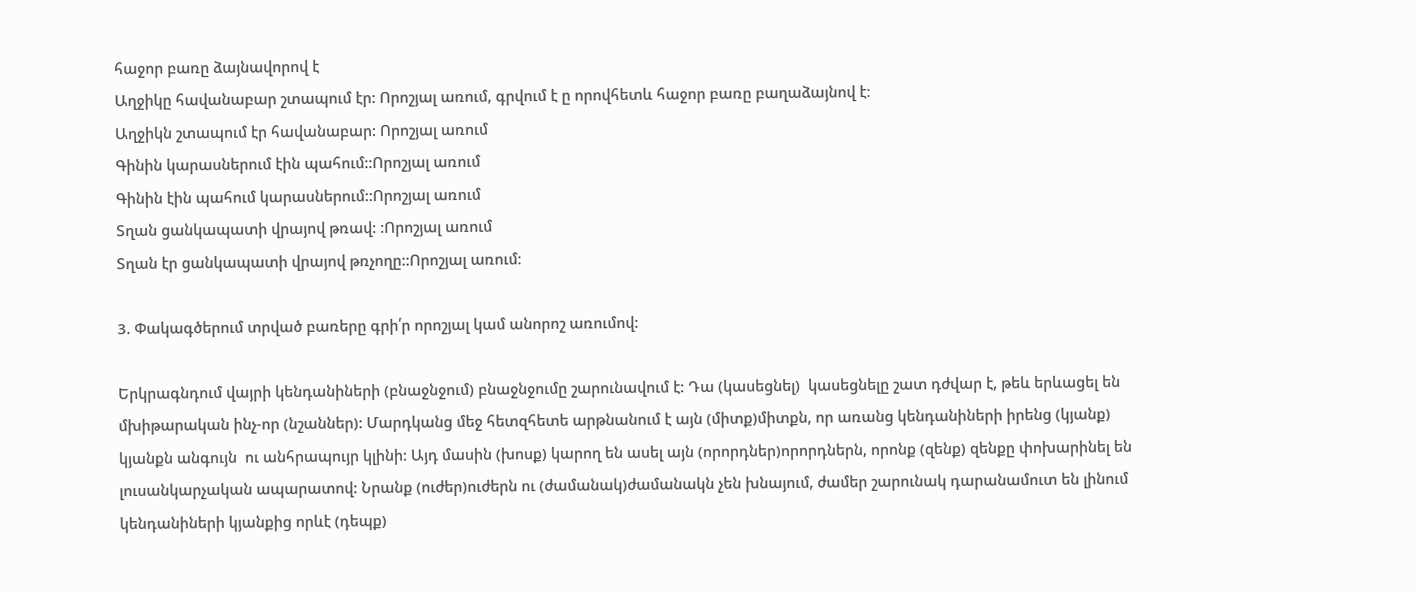հաջոր բառը ձայնավորով է
Աղջիկը հավանաբար շտապում էր: Որոշյալ առում, գրվում է ը որովհետև հաջոր բառը բաղաձայնով է։
Աղջիկն շտապում էր հավանաբար: Որոշյալ առում
Գինին կարասներում էին պահում::Որոշյալ առում
Գինին էին պահում կարասներում::Որոշյալ առում
Տղան ցանկապատի վրայով թռավ: :Որոշյալ առում
Տղան էր ցանկապատի վրայով թռչողը::Որոշյալ առում։

3. Փակագծերում տրված բառերը գրի՛ր որոշյալ կամ անորոշ առումով:

Երկրագնդում վայրի կենդանիների (բնաջնջում) բնաջնջումը շարունավում է: Դա (կասեցնել)  կասեցնելը շատ դժվար է, թեև երևացել են մխիթարական ինչ-որ (նշաններ): Մարդկանց մեջ հետզհետե արթնանում է այն (միտք)միտքն, որ առանց կենդանիների իրենց (կյանք) կյանքն անգույն  ու անհրապույր կլինի: Այդ մասին (խոսք) կարող են ասել այն (որորդներ)որորդներն, որոնք (զենք) զենքը փոխարինել են լուսանկարչական ապարատով: Նրանք (ուժեր)ուժերն ու (ժամանակ)ժամանակն չեն խնայում, ժամեր շարունակ դարանամուտ են լինում կենդանիների կյանքից որևէ (դեպք)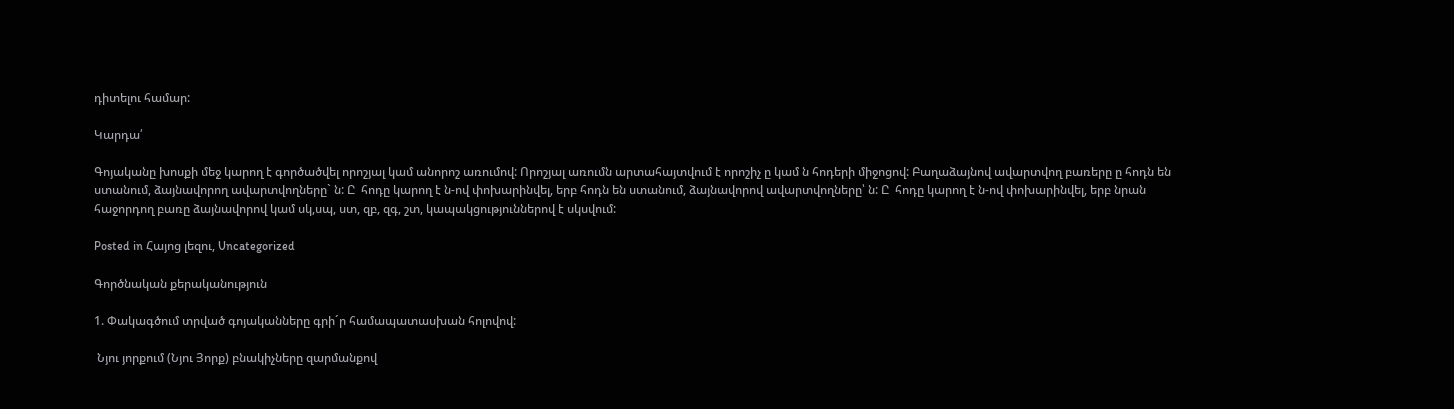դիտելու համար:

Կարդա՛

Գոյականը խոսքի մեջ կարող է գործածվել որոշյալ կամ անորոշ առումով: Որոշյալ առումն արտահայտվում է որոշիչ ը կամ ն հոդերի միջոցով: Բաղաձայնով ավարտվող բառերը ը հոդն են ստանում, ձայնավորող ավարտվողները` ն: Ը  հոդը կարող է ն-ով փոխարինվել, երբ հոդն են ստանում, ձայնավորով ավարտվողները՝ ն: Ը  հոդը կարող է ն-ով փոխարինվել, երբ նրան հաջորդող բառը ձայնավորով կամ սկ,սպ, ստ, զբ, զգ, շտ, կապակցություններով է սկսվում:

Posted in Հայոց լեզու, Uncategorized

Գործնական քերականություն

1. Փակագծում տրված գոյականները գրի´ր համապատասխան հոլովով:

 Նյու յորքում (Նյու Յորք) բնակիչները զարմանքով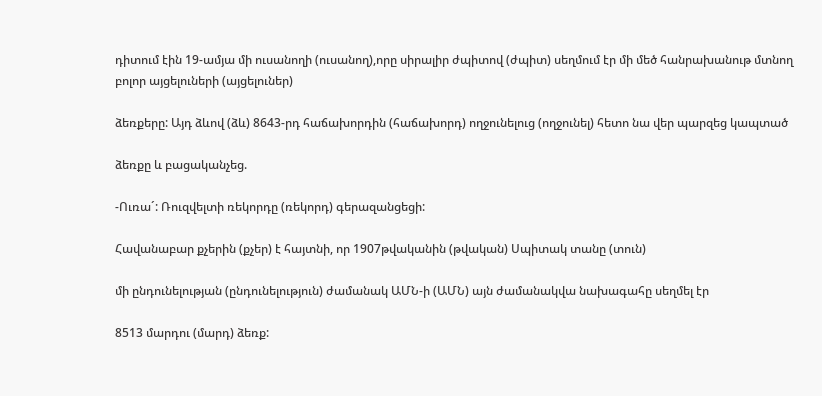դիտում էին 19-ամյա մի ուսանողի (ուսանող),որը սիրալիր ժպիտով (ժպիտ) սեղմում էր մի մեծ հանրախանութ մտնող բոլոր այցելուների (այցելուներ)

ձեռքերը: Այդ ձևով (ձև) 8643-րդ հաճախորդին (հաճախորդ) ողջունելուց (ողջունել) հետո նա վեր պարզեց կապտած

ձեռքը և բացականչեց.

-Ուռա´: Ռուզվելտի ռեկորդը (ռեկորդ) գերազանցեցի:

Հավանաբար քչերին (քչեր) է հայտնի, որ 1907թվականին (թվական) Սպիտակ տանը (տուն)

մի ընդունելության (ընդունելություն) ժամանակ ԱՄՆ-ի (ԱՄՆ) այն ժամանակվա նախագահը սեղմել էր

8513 մարդու (մարդ) ձեռք: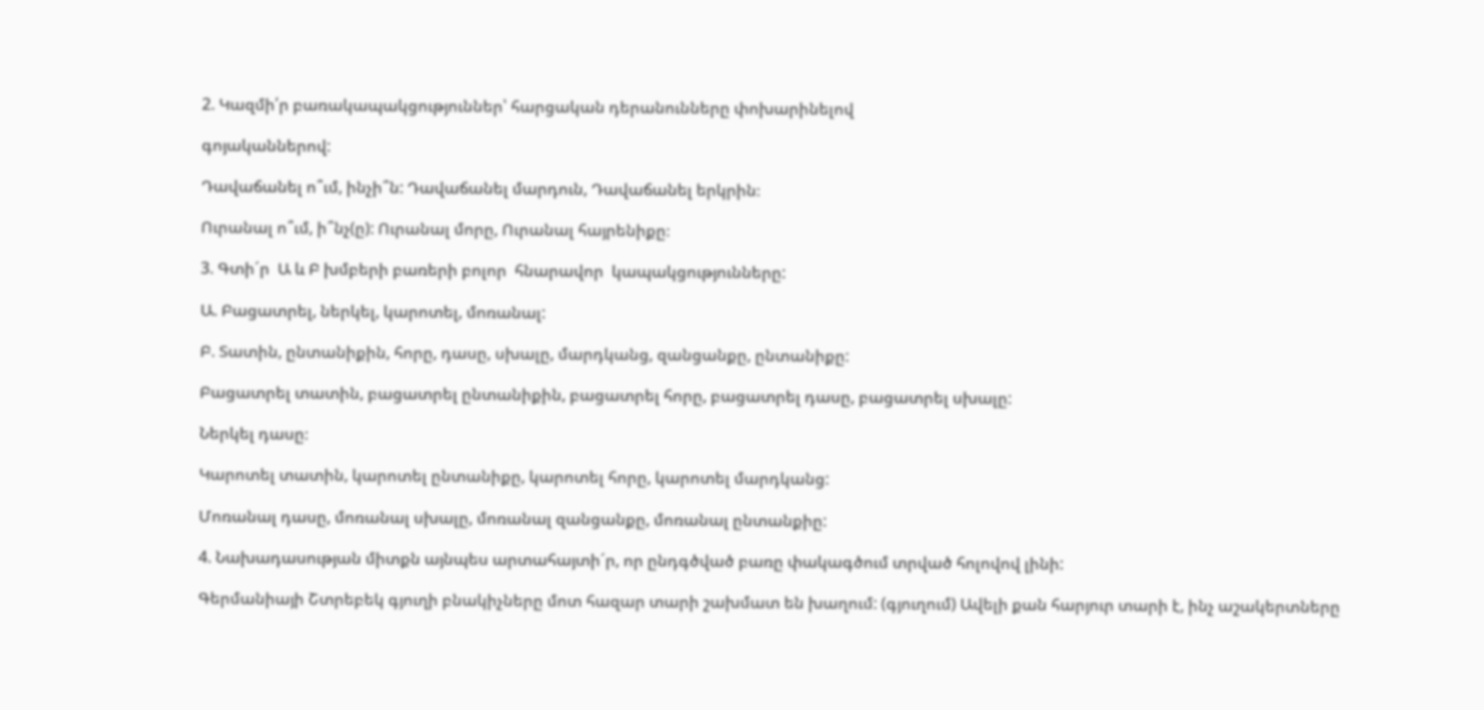2. Կազմի՛ր բառակապակցություններ՝ հարցական դերանունները փոխարինելով

գոյականներով:

Դավաճանել ո՞ւմ, ինչի՞ն: Դավաճանել մարդուն, Դավաճանել երկրին։

Ուրանալ ո՞ւմ, ի՞նչ(ը): Ուրանալ մորը, Ուրանալ հայրենիքը։

3. Գտի´ր  Ա և Բ խմբերի բառերի բոլոր  հնարավոր  կապակցությունները:

Ա. Բացատրել, ներկել, կարոտել, մոռանալ:

Բ. Տատին, ընտանիքին, հորը, դասը, սխալը, մարդկանց, զանցանքը, ընտանիքը:

Բացատրել տատին, բացատրել ընտանիքին, բացատրել հորը, բացատրել դասը, բացատրել սխալը:

Ներկել դասը։

Կարոտել տատին, կարոտել ընտանիքը, կարոտել հորը, կարոտել մարդկանց:

Մոռանալ դասը, մոռանալ սխալը, մոռանալ զանցանքը, մոռանալ ընտանքիը:

4. Նախադասության միտքն այնպես արտահայտի´ր, որ ընդգծված բառը փակագծում տրված հոլովով լինի:

Գերմանիայի Շտրեբեկ գյուղի բնակիչները մոտ հազար տարի շախմատ են խաղում: (գյուղում) Ավելի քան հարյուր տարի է, ինչ աշակերտները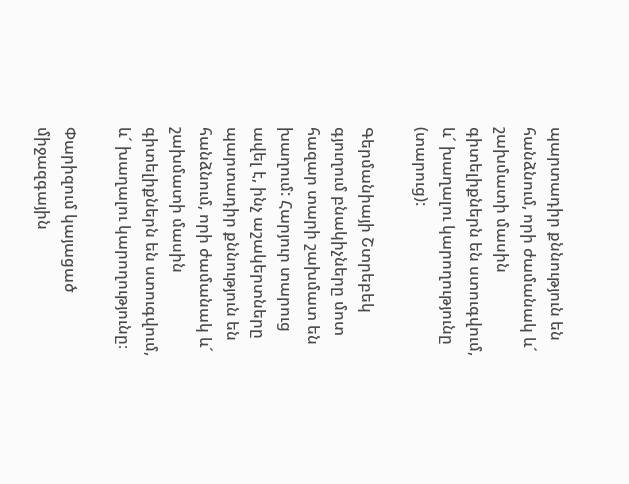պարտադիր քննություն են հանձնում, որի ժամանակ և´ շախմատի մասին գիտելիքներն են ստուգվում, և´ խաղալու կարողությունը (տարուց):

Գերմանիայի Շտրեբեկ գյուղում բնակիչները մոտ հազար տարի շախմատ են խաղում: Հարյուր տարուց ավել է, ինչ աշակերտները պարտադիր քննություն են հանձնում, որի ժամանակ և´ շախմատի մասին գիտելիքներն են ստուգվում, և´ խաղալու կարողությունը։

Փարիզում կայացած միջազգային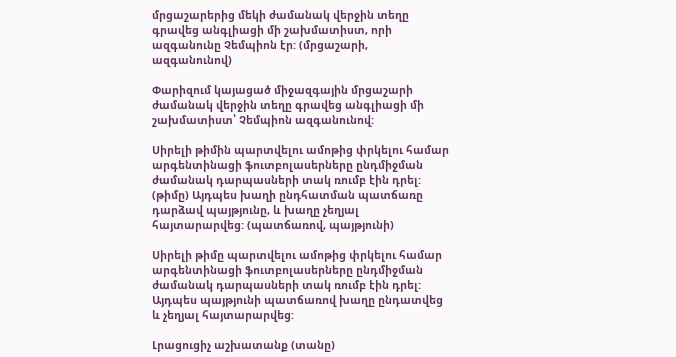մրցաշարերից մեկի ժամանակ վերջին տեղը գրավեց անգլիացի մի շախմատիստ, որի ազգանունը Չեմպիոն էր: (մրցաշարի, ազգանունով)

Փարիզում կայացած միջազգային մրցաշարի ժամանակ վերջին տեղը գրավեց անգլիացի մի շախմատիստ՝ Չեմպիոն ազգանունով:

Սիրելի թիմին պարտվելու ամոթից փրկելու համար արգենտինացի ֆուտբոլասերները ընդմիջման ժամանակ դարպասների տակ ռումբ էին դրել: (թիմը) Այդպես խաղի ընդհատման պատճառը դարձավ պայթյունը, և խաղը չեղյալ հայտարարվեց: (պատճառով, պայթյունի)

Սիրելի թիմը պարտվելու ամոթից փրկելու համար արգենտինացի ֆուտբոլասերները ընդմիջման ժամանակ դարպասների տակ ռումբ էին դրել: Այդպես պայթյունի պատճառով խաղը ընդատվեց և չեղյալ հայտարարվեց:

Լրացուցիչ աշխատանք (տանը)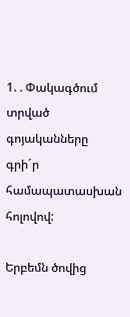1. . Փակագծում տրված գոյականները գրի´ր համապատասխան հոլովով:

Երբեմն ծովից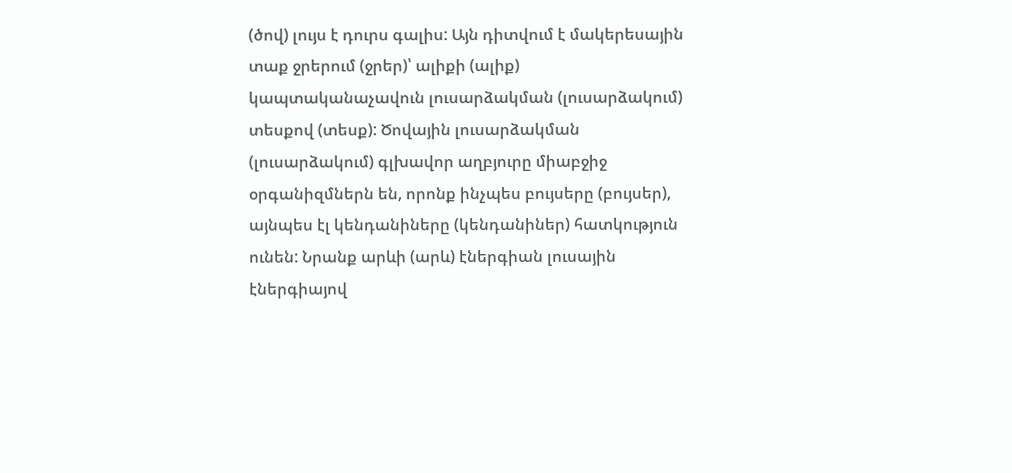(ծով) լույս է դուրս գալիս: Այն դիտվում է մակերեսային տաք ջրերում (ջրեր)՝ ալիքի (ալիք) կապտականաչավուն լուսարձակման (լուսարձակում) տեսքով (տեսք): Ծովային լուսարձակման (լուսարձակում) գլխավոր աղբյուրը միաբջիջ օրգանիզմներն են, որոնք ինչպես բույսերը (բույսեր), այնպես էլ կենդանիները (կենդանիներ) հատկություն ունեն: Նրանք արևի (արև) էներգիան լուսային էներգիայով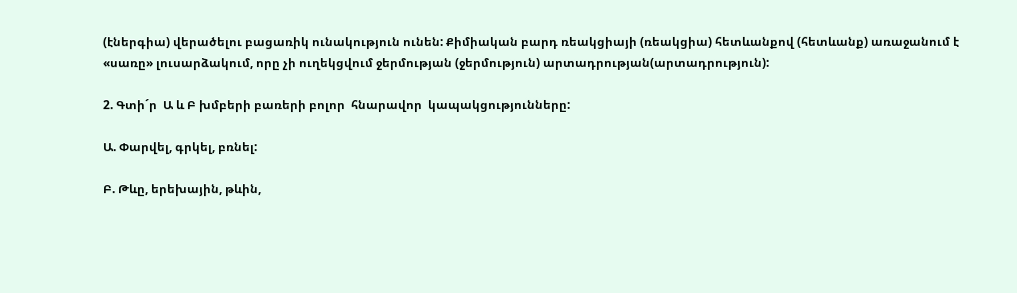(էներգիա) վերածելու բացառիկ ունակություն ունեն: Քիմիական բարդ ռեակցիայի (ռեակցիա) հետևանքով (հետևանք) առաջանում է «սառը» լուսարձակում, որը չի ուղեկցվում ջերմության (ջերմություն) արտադրության(արտադրություն):

2. Գտի´ր  Ա և Բ խմբերի բառերի բոլոր  հնարավոր  կապակցությունները:

Ա. Փարվել, գրկել, բռնել:

Բ. Թևը, երեխային, թևին,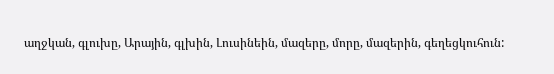աղջկան, գլուխը, Արային, գլխին, Լուսինեին, մազերը, մորը, մազերին, գեղեցկուհուն: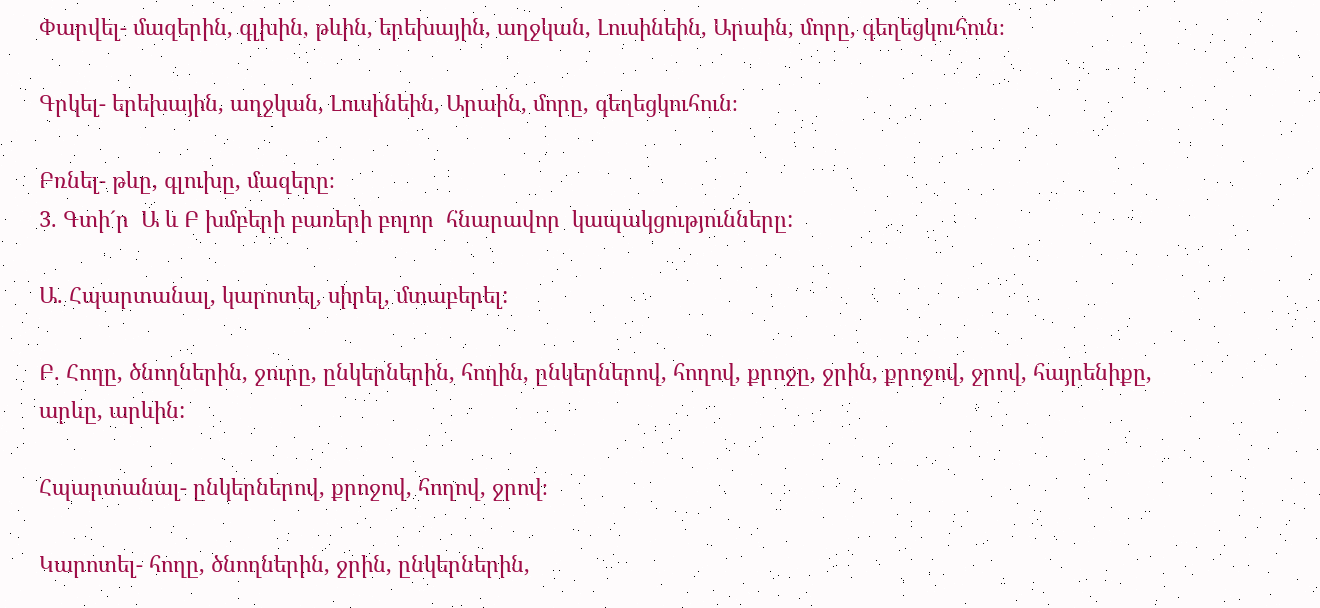Փարվել- մազերին, գլխին, թևին, երեխային, աղջկան, Լուսինեին, Արաին, մորը, գեղեցկուհուն։

Գրկել- երեխային, աղջկան, Լուսինեին, Արաին, մորը, գեղեցկուհուն։

Բռնել- թևը, գլուխը, մազերը։
3. Գտի´ր  Ա և Բ խմբերի բառերի բոլոր  հնարավոր  կապակցությունները:

Ա. Հպարտանալ, կարոտել, սիրել, մտաբերել:

Բ. Հողը, ծնողներին, ջուրը, ընկերներին, հողին, ընկերներով, հողով, քրոջը, ջրին, քրոջով, ջրով, հայրենիքը, արևը, արևին:

Հպարտանալ- ընկերներով, քրոջով, հողով, ջրով։

Կարոտել- հողը, ծնողներին, ջրին, ընկերներին,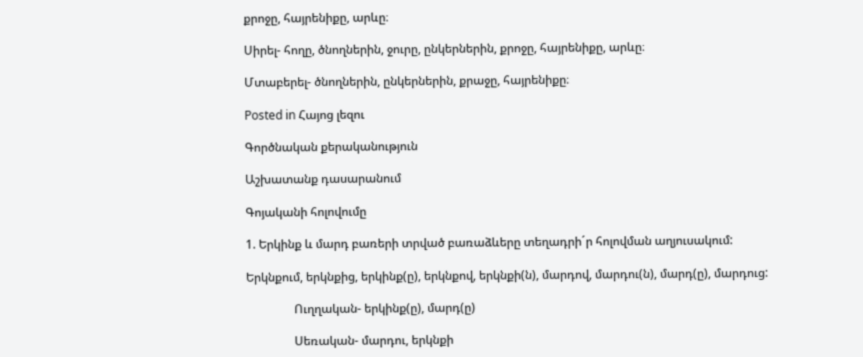քրոջը, հայրենիքը, արևը։

Սիրել- հողը, ծնողներին, ջուրը, ընկերներին, քրոջը, հայրենիքը, արևը։

Մտաբերել- ծնողներին, ընկերներին, քրաջը, հայրենիքը։

Posted in Հայոց լեզու

Գործնական քերականություն

Աշխատանք դասարանում

Գոյականի հոլովումը

1. Երկինք և մարդ բառերի տրված բառաձևերը տեղադրի´ր հոլովման աղյուսակում:

Երկնքում, երկնքից, երկինք(ը), երկնքով, երկնքի(ն), մարդով, մարդու(ն), մարդ(ը), մարդուց:

                Ուղղական- երկինք(ը), մարդ(ը)

                Սեռական- մարդու, երկնքի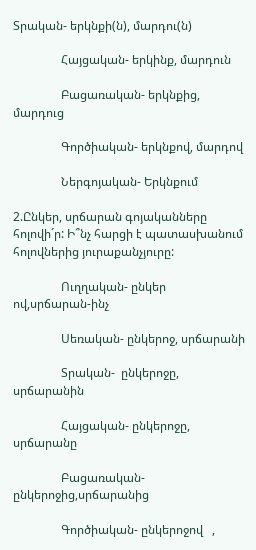Տրական- երկնքի(ն), մարդու(ն)

                Հայցական- երկինք, մարդուն

                Բացառական- երկնքից, մարդուց

                Գործիական- երկնքով, մարդով

                Ներգոյական- Երկնքում

2.Ընկեր, սրճարան գոյականները հոլովի´ր: Ի՞նչ հարցի է պատասխանում հոլովներից յուրաքանչյուրը:

                Ուղղական- ընկեր ով,սրճարան-ինչ

                Սեռական- ընկերոջ, սրճարանի

                Տրական-  ընկերոջը, սրճարանին

                Հայցական- ընկերոջը, սրճարանը

                Բացառական- ընկերոջից,սրճարանից

                Գործիական- ընկերոջով   ,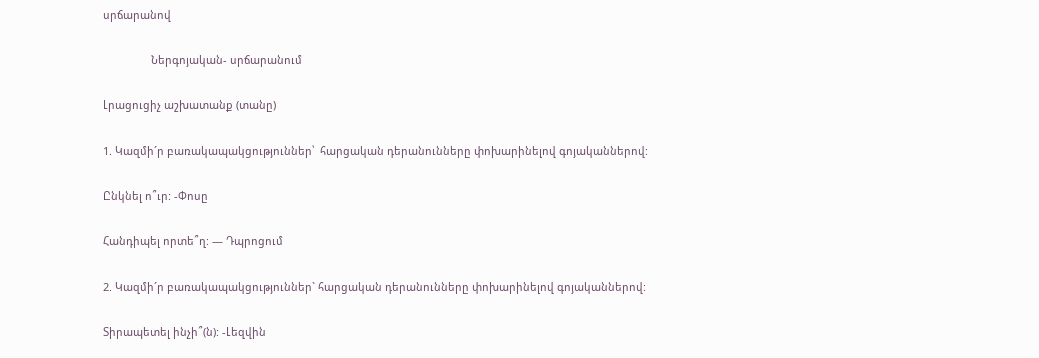սրճարանով

                Ներգոյական- սրճարանում

Լրացուցիչ աշխատանք (տանը)

1. Կազմի´ր բառակապակցություններ՝  հարցական դերանունները փոխարինելով գոյականներով:

Ընկնել ո՞ւր: -Փոսը

Հանդիպել որտե՞ղ: — Դպրոցում

2. Կազմի´ր բառակապակցություններ` հարցական դերանունները փոխարինելով գոյականներով:

Տիրապետել ինչի՞(ն): -Լեզվին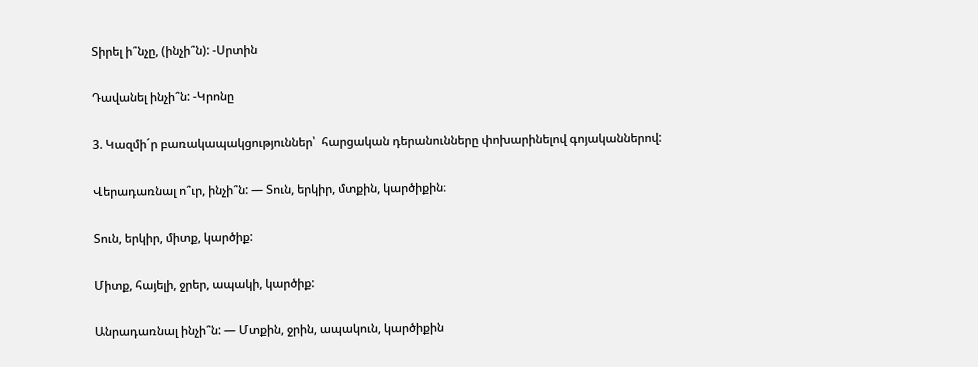Տիրել ի՞նչը, (ինչի՞ն): -Սրտին

Դավանել ինչի՞ն: -Կրոնը

3. Կազմի´ր բառակապակցություններ՝  հարցական դերանունները փոխարինելով գոյականներով:

Վերադառնալ ո՞ւր, ինչի՞ն: — Տուն, երկիր, մտքին, կարծիքին։

Տուն, երկիր, միտք, կարծիք:

Միտք, հայելի, ջրեր, ապակի, կարծիք:

Անրադառնալ ինչի՞ն: — Մտքին, ջրին, ապակուն, կարծիքին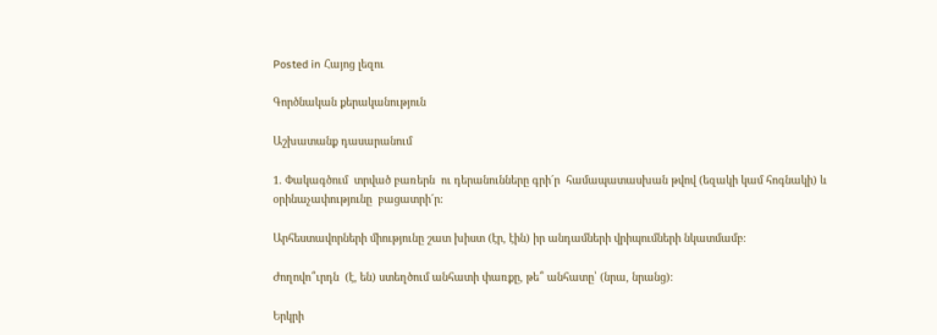Posted in Հայոց լեզու

Գործնական քերականություն

Աշխատանք դասարանում

1. Փակագծում  տրված բառերն  ու դերանունները գրի´ր  համապատասխան թվով (եզակի կամ հոգնակի) և օրինաչափությունը  բացատրի´ր:

Արհեստավորների միությունը շատ խիստ (էր, էին) իր անդամների վրիպումների նկատմամբ:

Ժողովո՞ւրդն  (է, են) ստեղծում անհատի փառքը, թե՞ անհատը՝ (նրա, նրանց):

Երկրի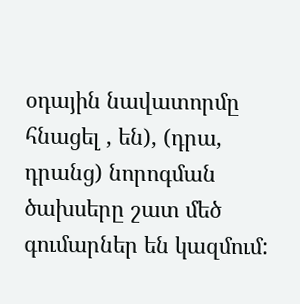օդային նավատորմը հնացել , են), (դրա, դրանց) նորոգման ծախսերը շատ մեծ գումարներ են կազմում: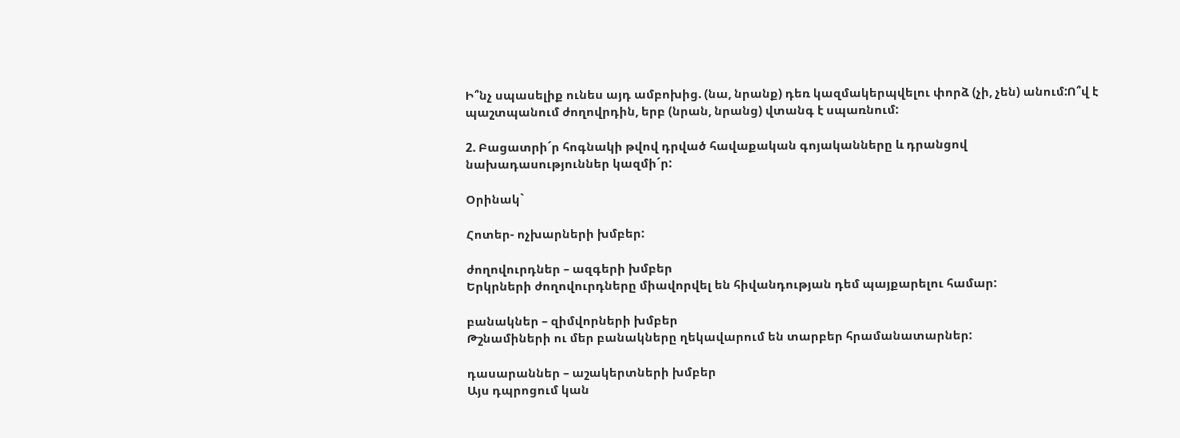Ի՞նչ սպասելիք ունես այդ ամբոխից. (նա, նրանք) դեռ կազմակերպվելու փորձ (չի, չեն) անում:Ո՞վ է պաշտպանում ժողովրդին, երբ (նրան, նրանց) վտանգ է սպառնում:

2. Բացատրի´ր հոգնակի թվով դրված հավաքական գոյականները և դրանցով նախադասություններ կազմի´ր:

Օրինակ`

Հոտեր- ոչխարների խմբեր:

ժողովուրդներ – ազգերի խմբեր
Երկրների ժողովուրդները միավորվել են հիվանդության դեմ պայքարելու համար:

բանակներ – զիմվորների խմբեր
Թշնամիների ու մեր բանակները ղեկավարում են տարբեր հրամանատարներ:

դասարաններ – աշակերտների խմբեր
Այս դպրոցում կան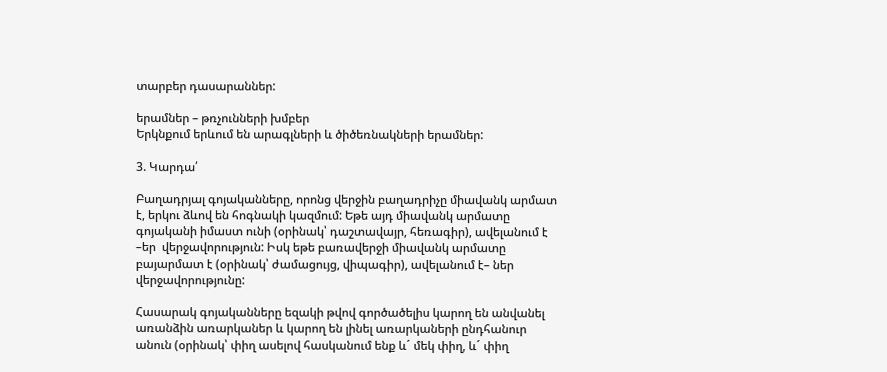տարբեր դասարաններ:

երամներ – թռչունների խմբեր
Երկնքում երևում են արագլների և ծիծեռնակների երամներ:

3. Կարդա՛

Բաղադրյալ գոյականները, որոնց վերջին բաղադրիչը միավանկ արմատ է, երկու ձևով են հոգնակի կազմում: Եթե այդ միավանկ արմատը գոյականի իմաստ ունի (օրինակ՝ դաշտավայր, հեռագիր), ավելանում է –եր  վերջավորություն: Իսկ եթե բառավերջի միավանկ արմատը  բայարմատ է (օրինակ՝ ժամացույց, վիպագիր), ավելանում է– ներ վերջավորությունը:

Հասարակ գոյականները եզակի թվով գործածելիս կարող են անվանել առանձին առարկաներ և կարող են լինել առարկաների ընդհանուր անուն (օրինակ՝ փիղ ասելով հասկանում ենք և´ մեկ փիղ, և´ փիղ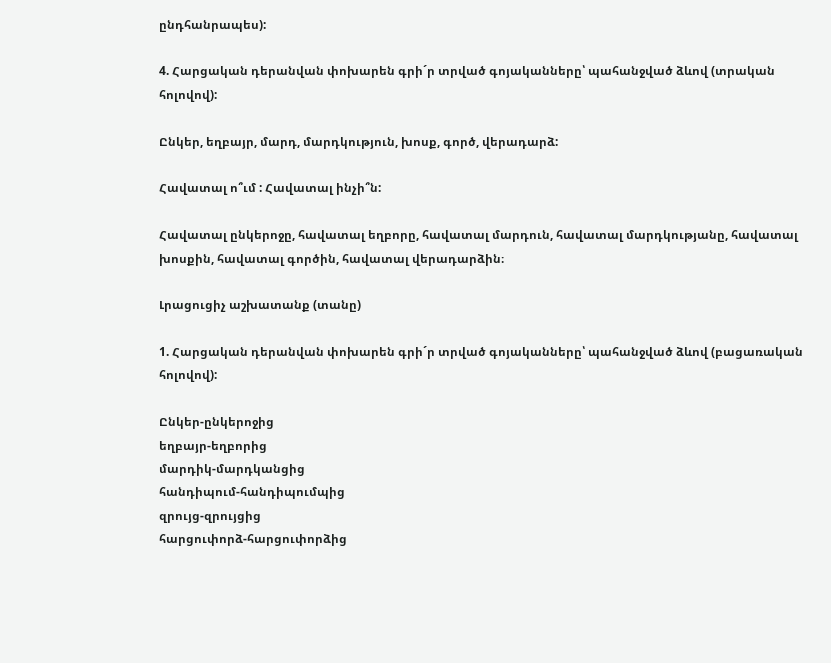ընդհանրապես):

4. Հարցական դերանվան փոխարեն գրի´ր տրված գոյականները՝ պահանջված ձևով (տրական հոլովով):

Ընկեր, եղբայր, մարդ, մարդկություն, խոսք, գործ, վերադարձ:

Հավատալ ո՞ւմ : Հավատալ ինչի՞ն:

Հավատալ ընկերոջը, հավատալ եղբորը, հավատալ մարդուն, հավատալ մարդկությանը, հավատալ խոսքին, հավատալ գործին, հավատալ վերադարձին։

Լրացուցիչ աշխատանք (տանը)

1. Հարցական դերանվան փոխարեն գրի´ր տրված գոյականները՝ պահանջված ձևով (բացառական հոլովով):

Ընկեր-ընկերոջից
եղբայր-եղբորից
մարդիկ-մարդկանցից
հանդիպում-հանդիպումպից
զրույց-զրույցից
հարցուփորձ-հարցուփորձից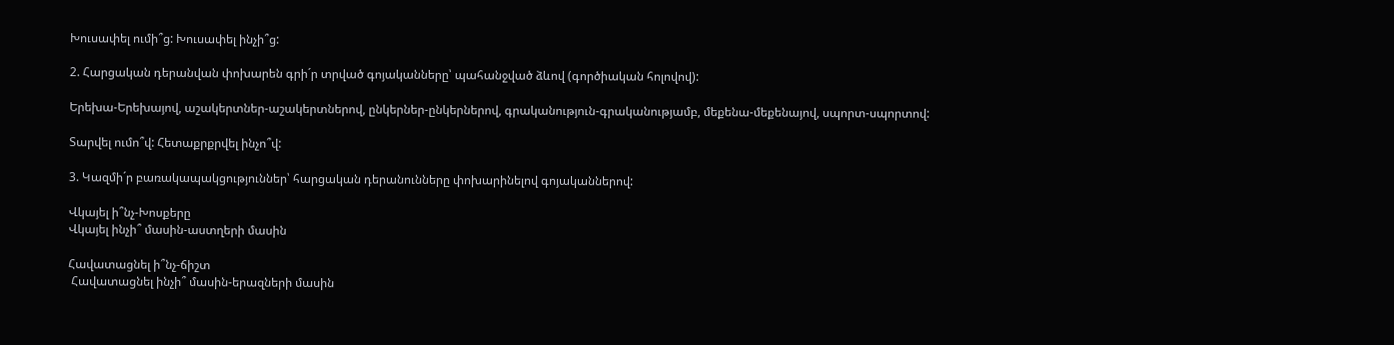Խուսափել ումի՞ց: Խուսափել ինչի՞ց:

2. Հարցական դերանվան փոխարեն գրի´ր տրված գոյականները՝ պահանջված ձևով (գործիական հոլովով):

Երեխա-Երեխայով, աշակերտներ-աշակերտներով, ընկերներ-ընկերներով, գրականություն-գրականությամբ, մեքենա-մեքենայով, սպորտ-սպորտով:

Տարվել ումո՞վ: Հետաքրքրվել ինչո՞վ:

3. Կազմի´ր բառակապակցություններ՝ հարցական դերանունները փոխարինելով գոյականներով:

Վկայել ի՞նչ-Խոսքերը
Վկայել ինչի՞ մասին-աստղերի մասին

Հավատացնել ի՞նչ-ճիշտ
 Հավատացնել ինչի՞ մասին-երազների մասին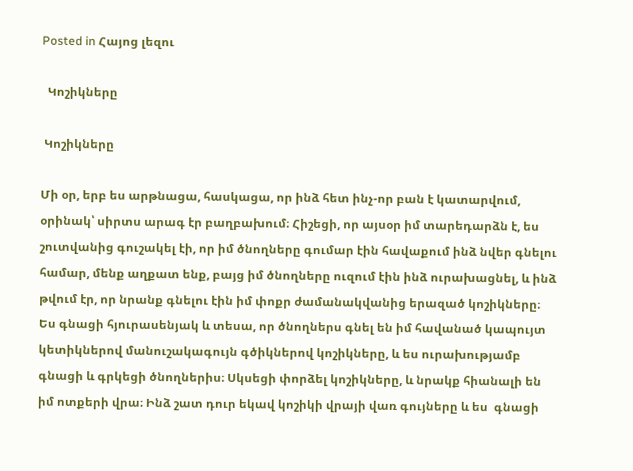Posted in Հայոց լեզու

  Կոշիկները

 Կոշիկները

Մի օր, երբ ես արթնացա, հասկացա, որ ինձ հետ ինչ-որ բան է կատարվում, օրինակ՝ սիրտս արագ էր բաղբախում։ Հիշեցի, որ այսօր իմ տարեդարձն է, ես շուտվանից գուշակել էի, որ իմ ծնողները գումար էին հավաքում ինձ նվեր գնելու համար, մենք աղքատ ենք, բայց իմ ծնողները ուզում էին ինձ ուրախացնել, և ինձ թվում էր, որ նրանք գնելու էին իմ փոքր ժամանակվանից երազած կոշիկները։ Ես գնացի հյուրասենյակ և տեսա, որ ծնողներս գնել են իմ հավանած կապույտ կետիկներով մանուշակագույն գծիկներով կոշիկները, և ես ուրախությամբ գնացի և գրկեցի ծնողներիս։ Սկսեցի փորձել կոշիկները, և նրակք հիանալի են իմ ոտքերի վրա։ Ինձ շատ դուր եկավ կոշիկի վրայի վառ գույները և ես  գնացի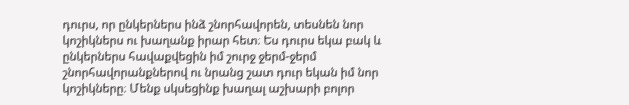դուրս, որ ընկերներս ինձ շնորհավորեն, տեսնեն նոր  կոշիկներս ու խաղանք իրար հետ։ Ես դուրս եկա բակ և ընկերներս հավաքվեցին իմ շուրջ ջերմ-ջերմ շնորհավորանքներով ու նրանց շատ դուր եկան իմ նոր կոշիկները։ Մենք սկսեցինք խաղալ աշխարի բոլոր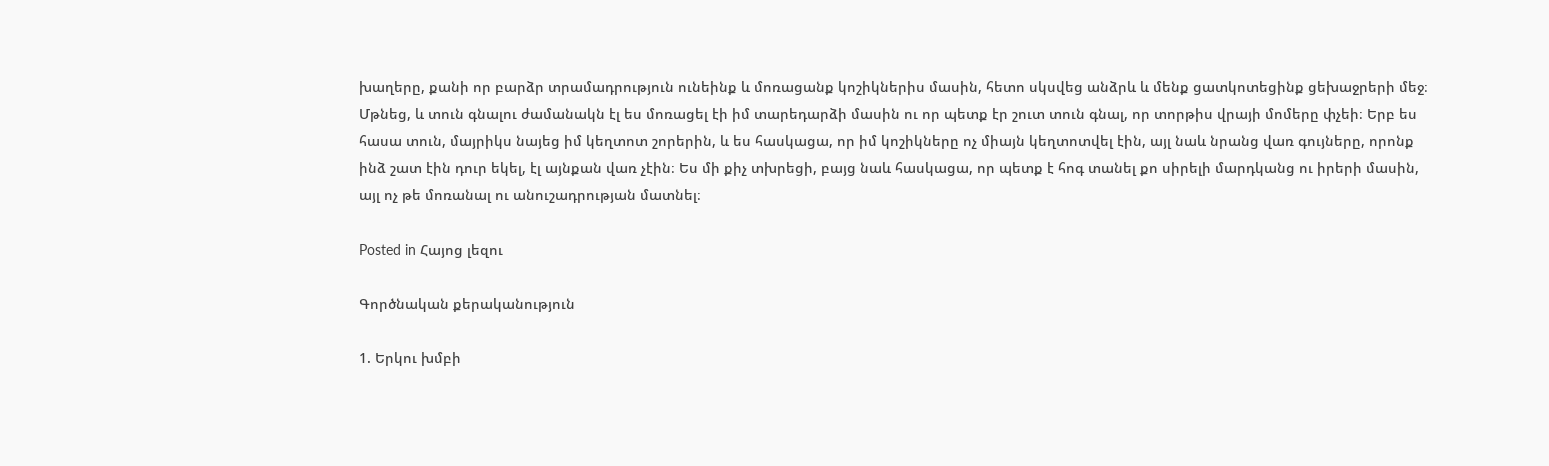խաղերը, քանի որ բարձր տրամադրություն ունեինք և մոռացանք կոշիկներիս մասին, հետո սկսվեց անձրև և մենք ցատկոտեցինք ցեխաջրերի մեջ։ Մթնեց, և տուն գնալու ժամանակն էլ ես մոռացել էի իմ տարեդարձի մասին ու որ պետք էր շուտ տուն գնալ, որ տորթիս վրայի մոմերը փչեի։ Երբ ես հասա տուն, մայրիկս նայեց իմ կեղտոտ շորերին, և ես հասկացա, որ իմ կոշիկները ոչ միայն կեղտոտվել էին, այլ նաև նրանց վառ գույները, որոնք ինձ շատ էին դուր եկել, էլ այնքան վառ չէին։ Ես մի քիչ տխրեցի, բայց նաև հասկացա, որ պետք է հոգ տանել քո սիրելի մարդկանց ու իրերի մասին, այլ ոչ թե մոռանալ ու անուշադրության մատնել։

Posted in Հայոց լեզու

Գործնական քերականություն

1. Երկու խմբի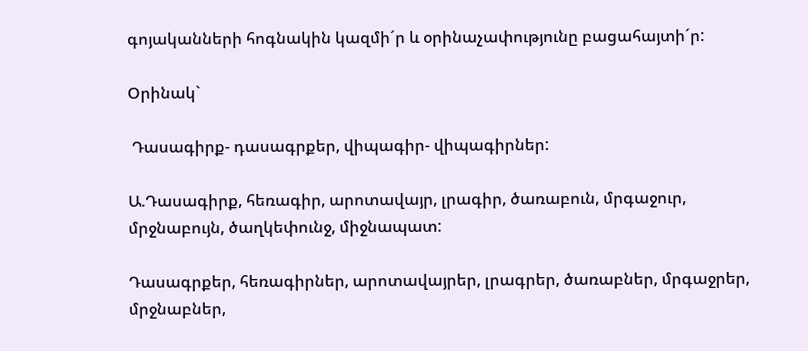գոյականների հոգնակին կազմի´ր և օրինաչափությունը բացահայտի´ր:

Օրինակ`

 Դասագիրք- դասագրքեր, վիպագիր- վիպագիրներ:

Ա.Դասագիրք, հեռագիր, արոտավայր, լրագիր, ծառաբուն, մրգաջուր, մրջնաբույն, ծաղկեփունջ, միջնապատ:

Դասագրքեր, հեռագիրներ, արոտավայրեր, լրագրեր, ծառաբներ, մրգաջրեր, մրջնաբներ,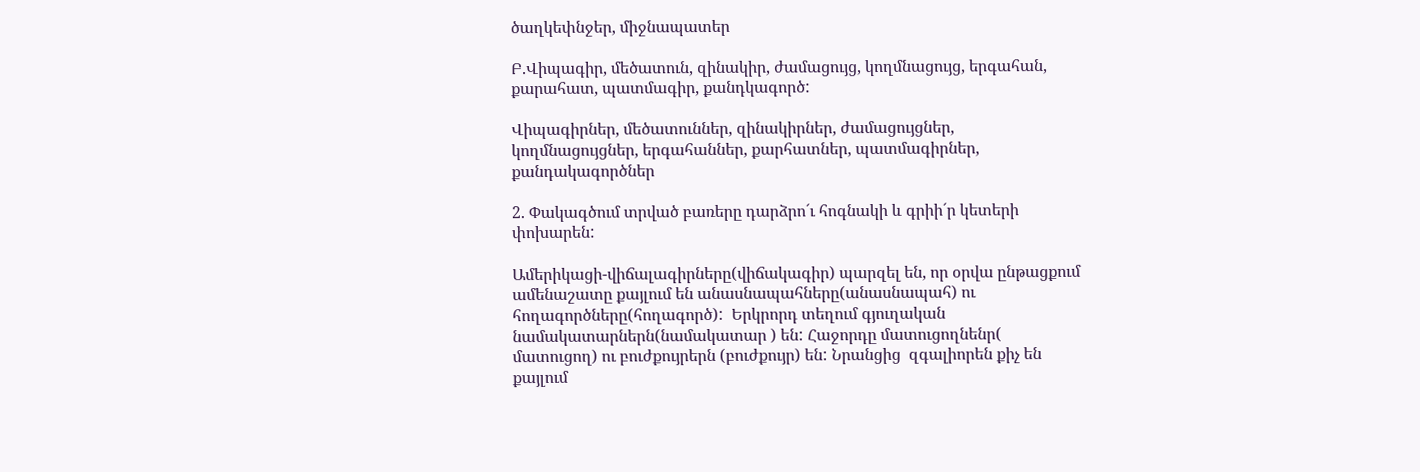ծաղկեփնջեր, միջնապատեր

Բ.Վիպագիր, մեծատուն, զինակիր, ժամացույց, կողմնացույց, երգահան, քարահատ, պատմագիր, քանդկագործ:

Վիպագիրներ, մեծատուններ, զինակիրներ, ժամացույցներ, կողմնացույցներ, երգահաններ, քարհատներ, պատմագիրներ, քանդակագործներ

2. Փակագծում տրված բառերը դարձրո´ւ հոգնակի և գրիի´ր կետերի փոխարեն:

Ամերիկացի-վիճալագիրները(վիճակագիր) պարզել են, որ օրվա ընթացքում ամենաշատը քայլում են անասնապահները(անասնապահ) ու հողագործները(հողագործ):  Երկրորդ տեղում գյուղական նամակատարներն(նամակատար ) են: Հաջորդը մատուցողնենր( մատուցող) ու բուժքույրերն (բուժքույր) են: Նրանցից  զգալիորեն քիչ են քայլում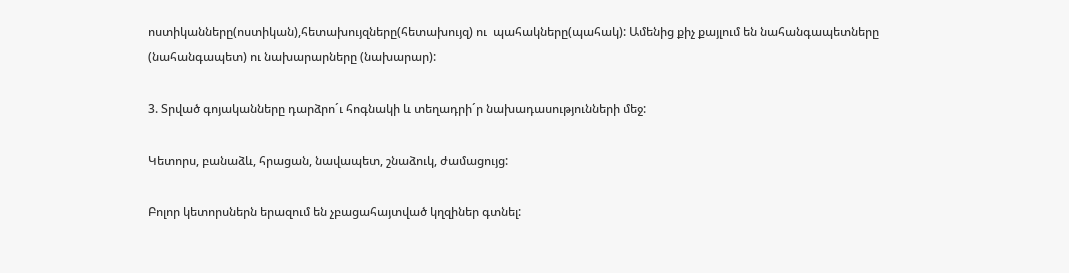ոստիկանները(ոստիկան),հետախույզները(հետախույզ) ու  պահակները(պահակ): Ամենից քիչ քայլում են նահանգապետները (նահանգապետ) ու նախարարները (նախարար):

3. Տրված գոյականները դարձրո´ւ հոգնակի և տեղադրի´ր նախադասությունների մեջ:

Կետորս, բանաձև, հրացան, նավապետ, շնաձուկ, ժամացույց:

Բոլոր կետորսներն երազում են չբացահայտված կղզիներ գտնել: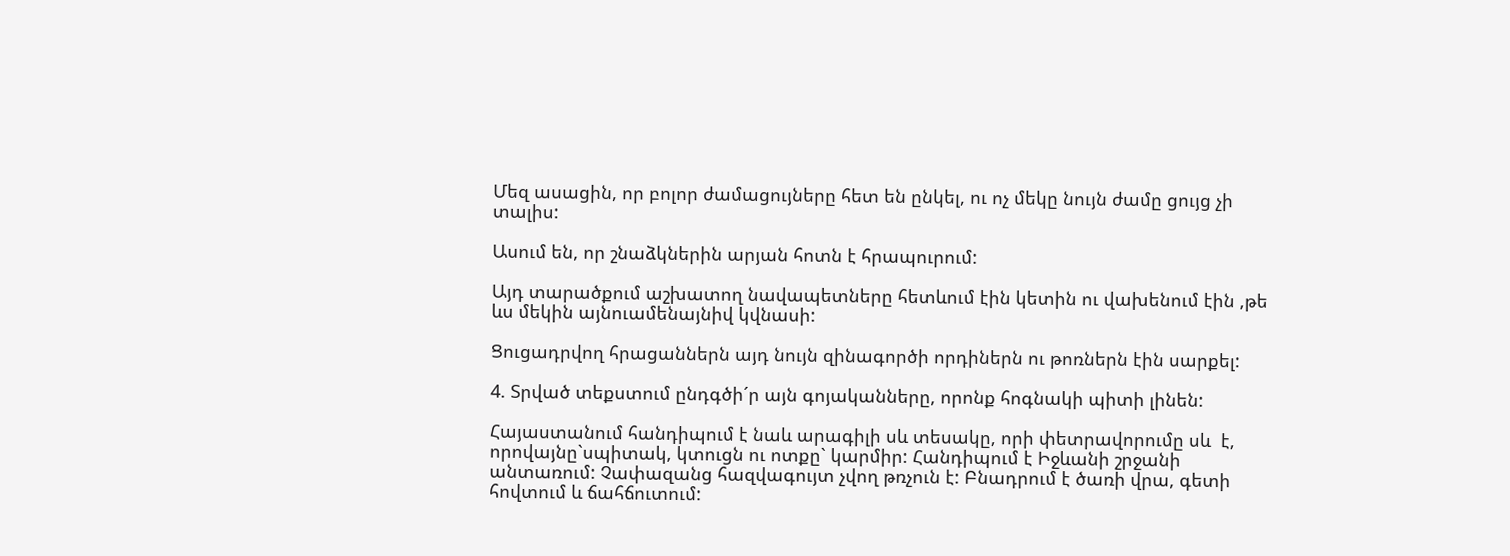Մեզ ասացին, որ բոլոր ժամացույները հետ են ընկել, ու ոչ մեկը նույն ժամը ցույց չի տալիս:

Ասում են, որ շնաձկներին արյան հոտն է հրապուրում:

Այդ տարածքում աշխատող նավապետները հետևում էին կետին ու վախենում էին ,թե ևս մեկին այնուամենայնիվ կվնասի:

Ցուցադրվող հրացաններն այդ նույն զինագործի որդիներն ու թոռներն էին սարքել:

4. Տրված տեքստում ընդգծի´ր այն գոյականները, որոնք հոգնակի պիտի լինեն:

Հայաստանում հանդիպում է նաև արագիլի սև տեսակը, որի փետրավորումը սև  է, որովայնը`սպիտակ, կտուցն ու ոտքը` կարմիր: Հանդիպում է Իջևանի շրջանի անտառում: Չափազանց հազվագույտ չվող թռչուն է: Բնադրում է ծառի վրա, գետի հովտում և ճահճուտում: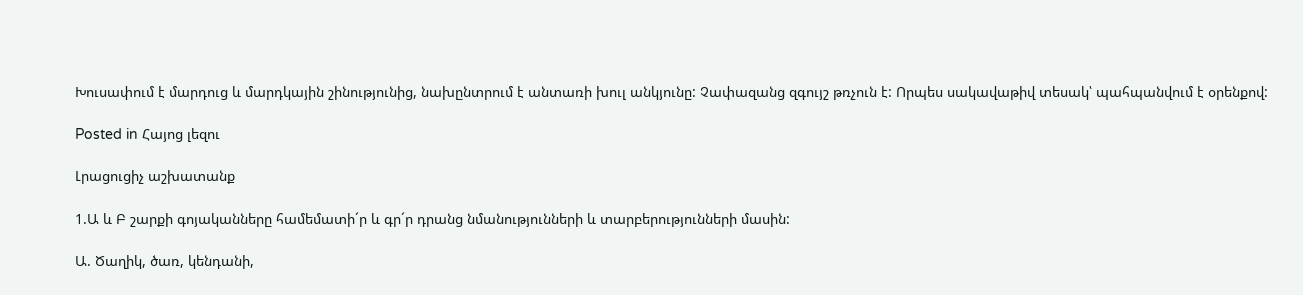Խուսափում է մարդուց և մարդկային շինությունից, նախընտրում է անտառի խուլ անկյունը: Չափազանց զգույշ թռչուն է: Որպես սակավաթիվ տեսակ՝ պահպանվում է օրենքով:

Posted in Հայոց լեզու

Լրացուցիչ աշխատանք

1.Ա և Բ շարքի գոյականները համեմատի´ր և գր´ր դրանց նմանությունների և տարբերությունների մասին:

Ա. Ծաղիկ, ծառ, կենդանի,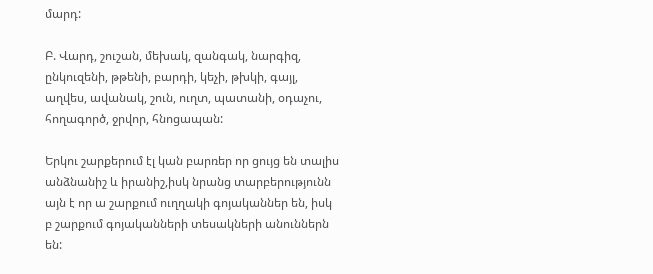մարդ:

Բ. Վարդ, շուշան, մեխակ, զանգակ, նարգիզ, ընկուզենի, թթենի, բարդի, կեչի, թխկի, գայլ, աղվես, ավանակ, շուն, ուղտ, պատանի, օդաչու, հողագործ, ջրվոր, հնոցապան:

Երկու շարքերում էլ կան բարռեր որ ցույց են տալիս անձնանիշ և իրանիշ,իսկ նրանց տարբերությունն այն է որ ա շարքում ուղղակի գոյականներ են, իսկ բ շարքում գոյականների տեսակների անուններն են: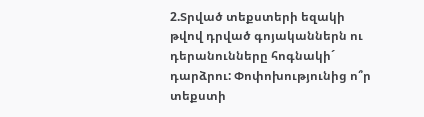2.Տրված տեքստերի եզակի թվով դրված գոյականներն ու դերանունները հոգնակի´ դարձրու: Փոփոխությունից ո՞ր տեքստի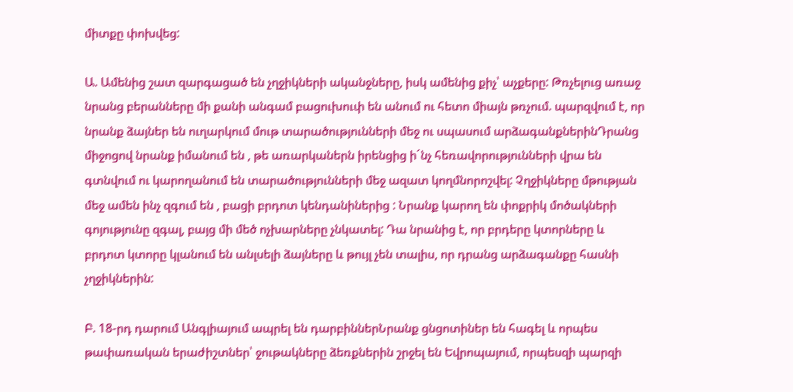միտքը փոխվեց:

Ա. Ամենից շատ զարգացած են չղջիկների ականջները, իսկ ամենից քիչ՝ աչքերը: Թռչելուց առաջ նրանց բերանները մի քանի անգամ բացուխուփ են անում ու հետո միայն թռչում. պարզվում է, որ նրանք ձայներ են ուղարկում մութ տարածությունների մեջ ու սպասում արձագանքներինԴրանց միջոցով նրանք իմանում են , թե առարկաներն իրենցից ի´նչ հեռավորությունների վրա են գտնվում ու կարողանում են տարածությունների մեջ ազատ կողմնորոշվել: Չղջիկները մթության մեջ ամեն ինչ զգում են , բացի բրդոտ կենդանիներից : Նրանք կարող են փոքրիկ մոծակների գոյությունը զգալ, բայց մի մեծ ոչխարները չնկատել: Դա նրանից է, որ բրդերը կտորները և բրդոտ կտորը կլանում են անլսելի ձայները և թույլ չեն տալիս, որ դրանց արձագանքը հասնի չղջիկներին:

Բ. 18-րդ դարում Անգլիայում ապրել են դարբիններՆրանք ցնցոտիներ են հագել և որպես թափառական երաժիշտներ՝ ջութակները ձեռքներին շրջել են Եվրոպայում, որպեսզի պարզի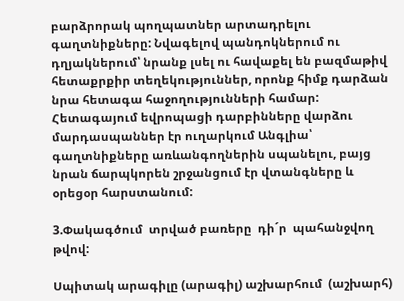բարձրորակ պողպատներ արտադրելու գաղտնիքները: Նվագելով պանդոկներում ու դղյակներում՝ նրանք լսել ու հավաքել են բազմաթիվ հետաքրքիր տեղեկություններ, որոնք հիմք դարձան նրա հետագա հաջողությունների համար: Հետագայում եվրոպացի դարբինները վարձու մարդասպաններ էր ուղարկում Անգլիա՝ գաղտնիքները առևանգողներին սպանելու, բայց նրան ճարպկորեն շրջանցում էր վտանգները և օրեցօր հարստանում:

3.Փակագծում  տրված բառերը  դի´ր  պահանջվող  թվով:

Սպիտակ արագիլը (արագիլ) աշխարհում  (աշխարհ)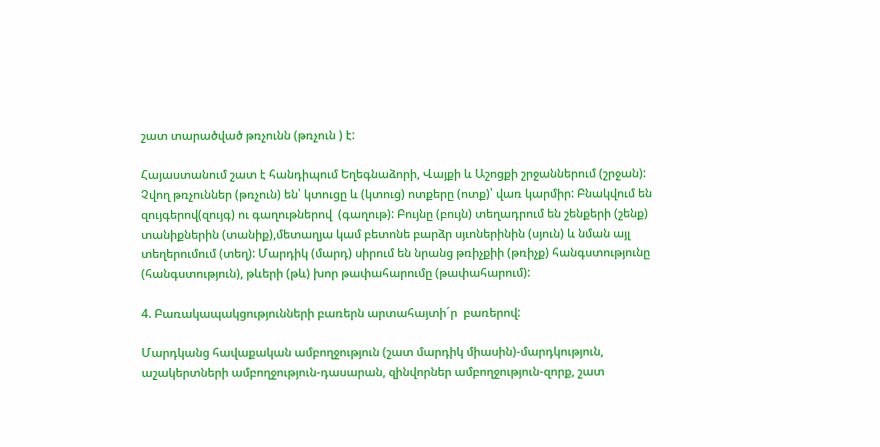շատ տարածված թռչունն (թռչուն ) է:

Հայաստանում շատ է հանդիպում Եղեգնաձորի, Վայքի և Աշոցքի շրջաններում (շրջան):  Չվող թռչուններ (թռչուն) են՝ կտուցը և (կտուց) ոտքերը (ոտք)՝ վառ կարմիր: Բնակվում են զույգերով(զույգ) ու գաղութներով  (գաղութ): Բույնը (բույն) տեղադրում են շենքերի (շենք) տանիքներին (տանիք),մետաղյա կամ բետոնե բարձր սյւոներինին (սյուն) և նման այլ տեղերումում (տեղ): Մարդիկ (մարդ) սիրում են նրանց թռիչքիի (թռիչք) հանգստությունը (հանգստություն), թևերի (թև) խոր թափահարումը (թափահարում):

4. Բառակապակցությունների բառերն արտահայտի´ր  բառերով:

Մարդկանց հավաքական ամբողջություն (շատ մարդիկ միասին)-մարդկություն, աշակերտների ամբողջություն-դասարան, զինվորներ ամբողջություն-զորք, շատ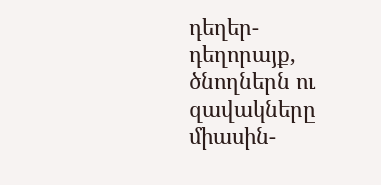դեղեր-դեղորայք, ծնողներն ու զավակները միասին-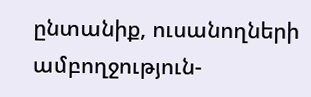ընտանիք, ուսանողների ամբողջություն-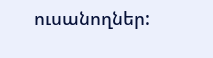ուսանողներ: